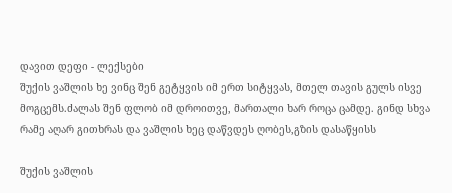დავით დეფი - ლექსები
შუქის ვაშლის ხე ვინც შენ გეტყვის იმ ერთ სიტყვას, მთელ თავის გულს ისვე მოგცემს.ძალას შენ ფლობ იმ დროითვე, მართალი ხარ როცა ცამდე. გინდ სხვა რამე აღარ გითხრას და ვაშლის ხეც დაწვდეს ღობეს,გზის დასაწყისს

შუქის ვაშლის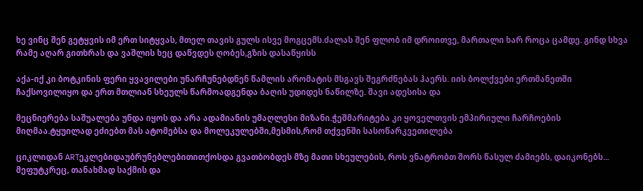ხე ვინც შენ გეტყვის იმ ერთ სიტყვას, მთელ თავის გულს ისვე მოგცემს.ძალას შენ ფლობ იმ დროითვე, მართალი ხარ როცა ცამდე. გინდ სხვა რამე აღარ გითხრას და ვაშლის ხეც დაწვდეს ღობეს,გზის დასაწყისს

აქა-იქ კი ბოტკინის ფერი ყვავილები უნარჩუნებდნენ წამლის არომატის მსგავს შეგრძნებას ჰაერს. იის ბოლქვები ერთმანეთში ჩაქსოვილიყო და ერთ მთლიან სხეულს წარმოადგენდა ბაღის უდიდეს ნაწილზე. შავი ადესისა და

მეცნიერება საშუალება უნდა იყოს და არა ადამიანის უმაღლესი მიზანი.ჭეშმარიტება კი ყოველთვის ემპირიული ჩარჩოების მიღმაა.ტყუილად ეძიებთ მას ატომებსა და მოლეკულებში,მესმის,რომ თქვენში სასოწარკვეთილება

ციკლიდან ARTეკლებიდაუბრუნებლებითითქოსდა გვათბობდეს მზე მათი სხეულების, როს ვნატრობთ შორს წასულ ძამიებს, დაიკონებს... მეფუტკრეც, თანახმად საქმის და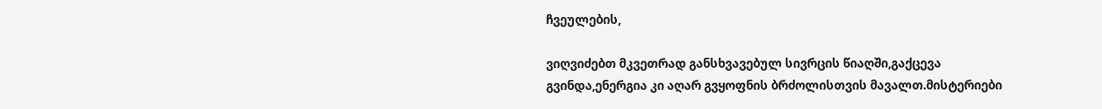ჩვეულების,

ვიღვიძებთ მკვეთრად განსხვავებულ სივრცის წიაღში,გაქცევა გვინდა,ენერგია კი აღარ გვყოფნის ბრძოლისთვის მავალთ.მისტერიები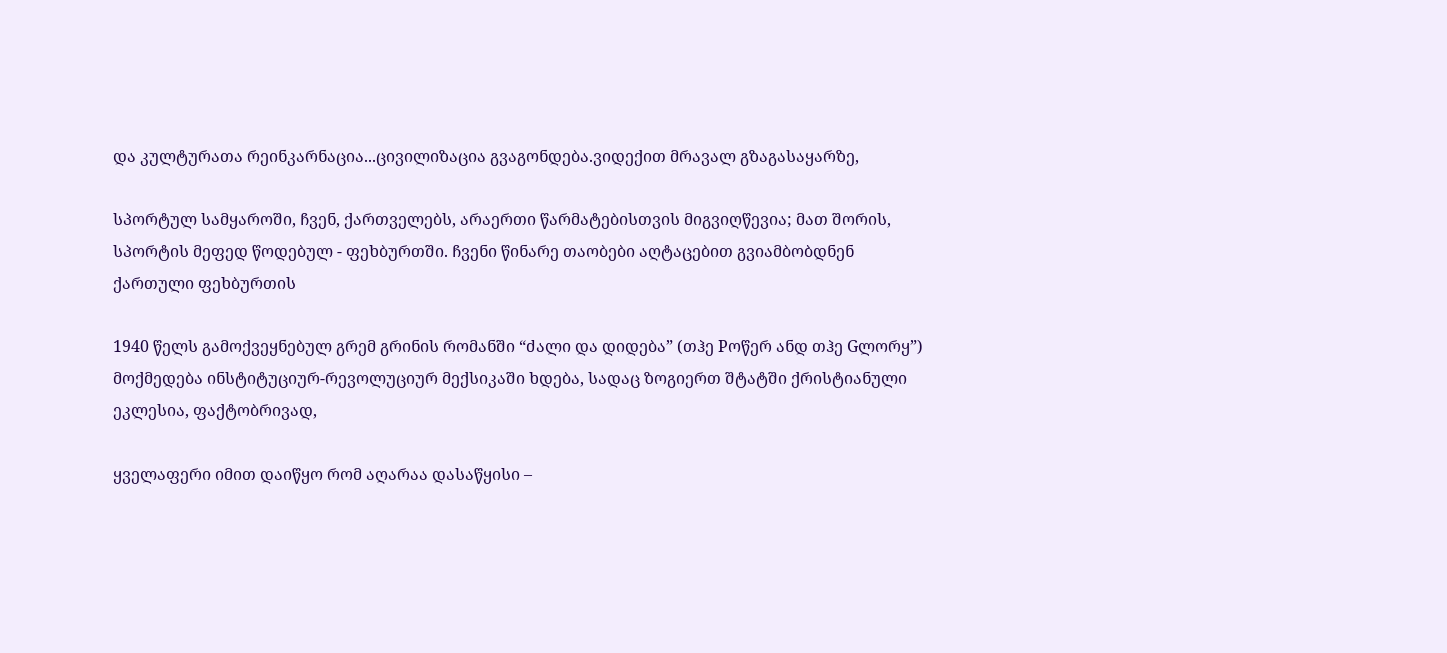და კულტურათა რეინკარნაცია...ცივილიზაცია გვაგონდება.ვიდექით მრავალ გზაგასაყარზე,

სპორტულ სამყაროში, ჩვენ, ქართველებს, არაერთი წარმატებისთვის მიგვიღწევია; მათ შორის, სპორტის მეფედ წოდებულ - ფეხბურთში. ჩვენი წინარე თაობები აღტაცებით გვიამბობდნენ ქართული ფეხბურთის

1940 წელს გამოქვეყნებულ გრემ გრინის რომანში “ძალი და დიდება” (თჰე Pოწერ ანდ თჰე Gლორყ”) მოქმედება ინსტიტუციურ-რევოლუციურ მექსიკაში ხდება, სადაც ზოგიერთ შტატში ქრისტიანული ეკლესია, ფაქტობრივად,

ყველაფერი იმით დაიწყო რომ აღარაა დასაწყისი –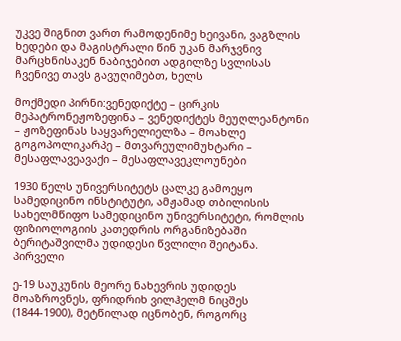უკვე შიგნით ვართ რამოდენიმე ხეივანი, ვაგზლის ხედები და მაგისტრალი წინ უკან მარჯვნივ მარცხნისაკენ ნაბიჯებით ადგილზე სვლისას ჩვენივე თავს გავუღიმებთ, ხელს

მოქმედი პირნი:ვენედიქტე – ცირკის მეპატრონეჟოზეფინა – ვენედიქტეს მეუღლეანტონი – ჟოზეფინას საყვარელიელზა – მოახლე გოგოპოლიკარპე – მთვარეულიმუხტარი – მესაფლავეავაქი – მესაფლავეკლოუნები

1930 წელს უნივერსიტეტს ცალკე გამოეყო სამედიცინო ინსტიტუტი, ამჟამად თბილისის სახელმწიფო სამედიცინო უნივერსიტეტი, რომლის ფიზიოლოგიის კათედრის ორგანიზებაში ბერიტაშვილმა უდიდესი წვლილი შეიტანა. პირველი

ე-19 საუკუნის მეორე ნახევრის უდიდეს მოაზროვნეს, ფრიდრიხ ვილჰელმ ნიცშეს (1844-1900), მეტწილად იცნობენ, როგორც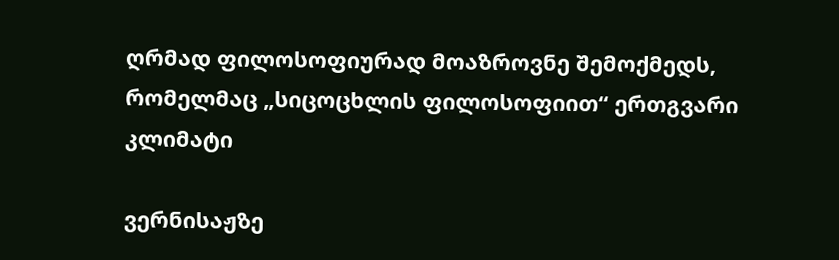ღრმად ფილოსოფიურად მოაზროვნე შემოქმედს, რომელმაც „სიცოცხლის ფილოსოფიით“ ერთგვარი კლიმატი

ვერნისაჟზე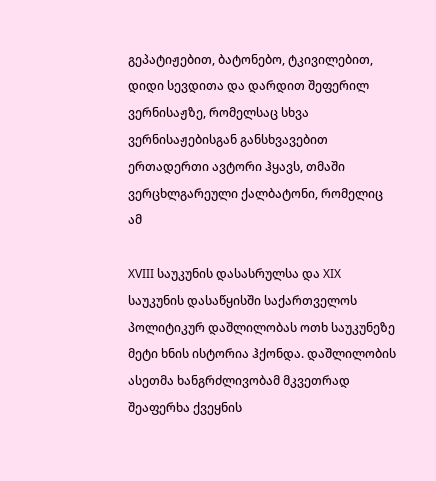გეპატიჟებით, ბატონებო, ტკივილებით, დიდი სევდითა და დარდით შეფერილ ვერნისაჟზე, რომელსაც სხვა ვერნისაჟებისგან განსხვავებით ერთადერთი ავტორი ჰყავს, თმაში ვერცხლგარეული ქალბატონი, რომელიც ამ

XVIII საუკუნის დასასრულსა და XIX საუკუნის დასაწყისში საქართველოს პოლიტიკურ დაშლილობას ოთხ საუკუნეზე მეტი ხნის ისტორია ჰქონდა. დაშლილობის ასეთმა ხანგრძლივობამ მკვეთრად შეაფერხა ქვეყნის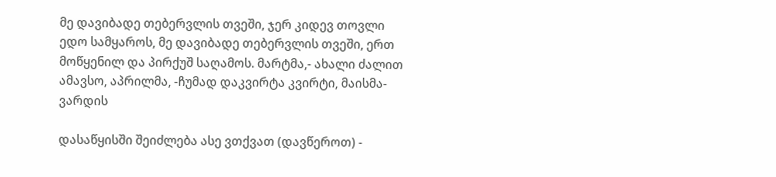მე დავიბადე თებერვლის თვეში, ჯერ კიდევ თოვლი ედო სამყაროს, მე დავიბადე თებერვლის თვეში, ერთ მოწყენილ და პირქუშ საღამოს. მარტმა,- ახალი ძალით ამავსო, აპრილმა, -ჩუმად დაკვირტა კვირტი, მაისმა- ვარდის

დასაწყისში შეიძლება ასე ვთქვათ (დავწეროთ) -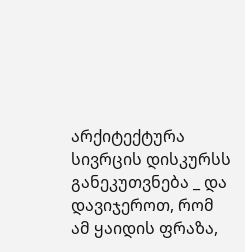არქიტექტურა სივრცის დისკურსს განეკუთვნება _ და დავიჯეროთ, რომ ამ ყაიდის ფრაზა,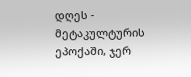დღეს - მეტაკულტურის ეპოქაში, ჯერ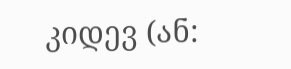კიდევ (ან: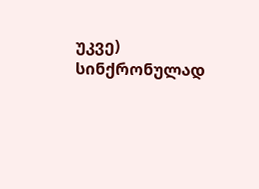უკვე) სინქრონულად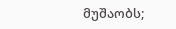მუშაობს;